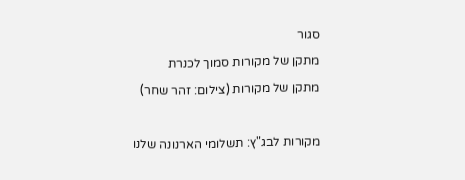סגור
מתקן של מקורות סמוך לכנרת
מתקן של מקורות (צילום: זהר שחר)

מקורות לבג"ץ: תשלומי הארנונה שלנו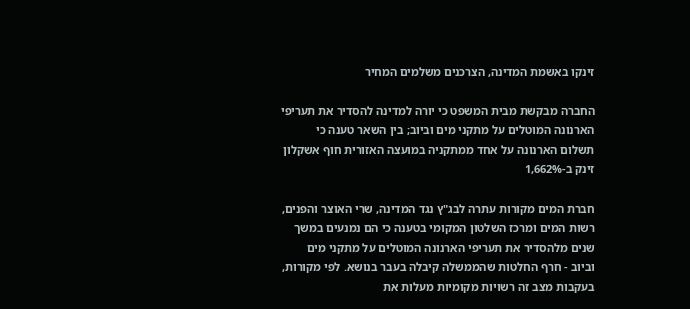זינקו באשמת המדינה, הצרכנים משלמים המחיר

החברה מבקשת מבית המשפט כי יורה למדינה להסדיר את תעריפי הארנונה המוטלים על מתקני מים וביוב; בין השאר טענה כי תשלום הארנונה על אחד ממתקניה במועצה האזורית חוף אשקלון זינק ב-1,662%

חברת המים מקורות עתרה לבג"ץ נגד המדינה, שרי האוצר והפנים, רשות המים ומרכז השלטון המקומי בטענה כי הם נמנעים במשך שנים מלהסדיר את תעריפי הארנונה המוטלים על מתקני מים וביוב - חרף החלטות שהממשלה קיבלה בעבר בנושא. לפי מקורות, בעקבות מצב זה רשויות מקומיות מעלות את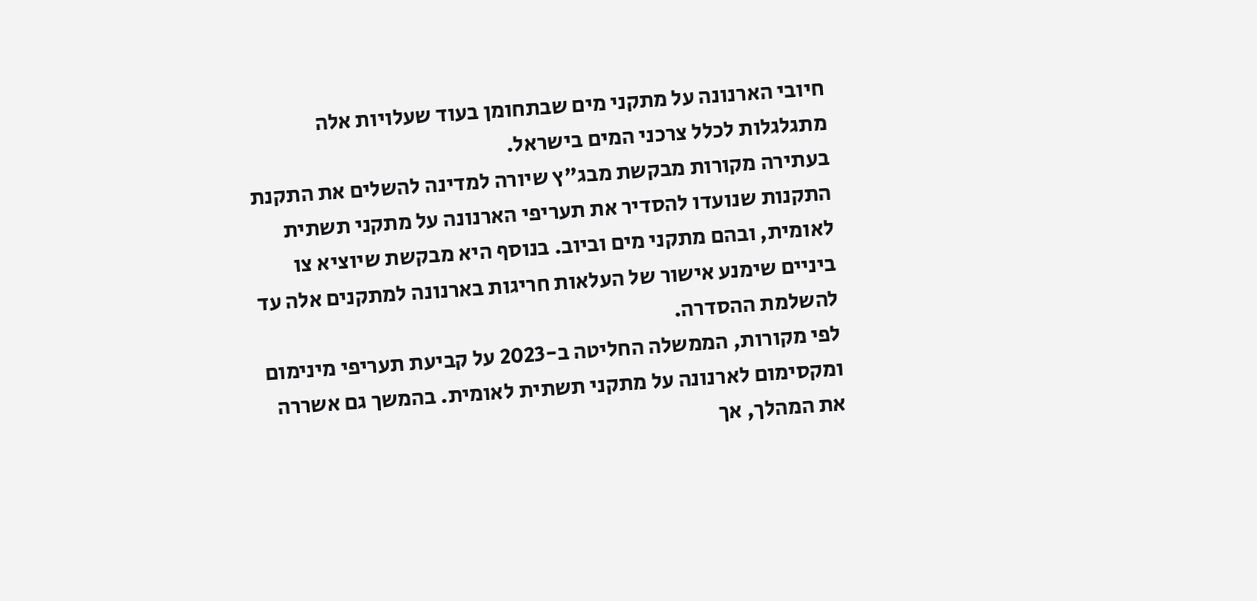חיובי הארנונה על מתקני מים שבתחומן בעוד שעלויות אלה מתגלגלות לכלל צרכני המים בישראל.
בעתירה מקורות מבקשת מבג"ץ שיורה למדינה להשלים את התקנת התקנות שנועדו להסדיר את תעריפי הארנונה על מתקני תשתית לאומית, ובהם מתקני מים וביוב. בנוסף היא מבקשת שיוציא צו ביניים שימנע אישור של העלאות חריגות בארנונה למתקנים אלה עד להשלמת ההסדרה.
לפי מקורות, הממשלה החליטה ב-2023 על קביעת תעריפי מינימום ומקסימום לארנונה על מתקני תשתית לאומית. בהמשך גם אשררה את המהלך, אך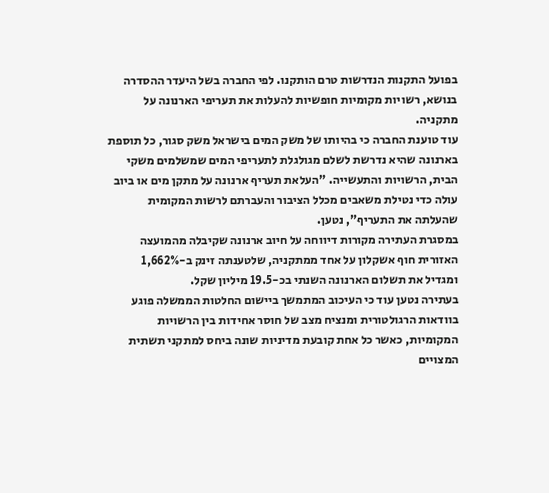בפועל התקנות הנדרשות טרם הותקנו. לפי החברה בשל היעדר ההסדרה בנושא, רשויות מקומיות חופשיות להעלות את תעריפי הארנונה על מתקניה.
עוד טוענת החברה כי בהיותו של משק המים בישראל משק סגור, כל תוספת בארנונה שהיא נדרשת לשלם מגולגלת לתעריפי המים שמשלמים משקי הבית, הרשויות והתעשייה. "העלאת תעריף ארנונה על מתקן מים או ביוב עולה כדי נטילת משאבים מכלל הציבור והעברתם לרשות המקומית שהעלתה את התעריף", נטען.
במסגרת העתירה מקורות דיווחה על חיוב ארנונה שקיבלה מהמועצה האזורית חוף אשקלון על אחד ממתקניה, שלטענתה זינק ב-1,662% ומגדיל את תשלום הארנונה השנתי בכ-19.5 מיליון שקל.
בעתירה נטען עוד כי העיכוב המתמשך ביישום החלטות הממשלה פוגע בוודאות הרגולטורית ומנציח מצב של חוסר אחידות בין הרשויות המקומיות, כאשר כל אחת קובעת מדיניות שונה ביחס למתקני תשתית המצויים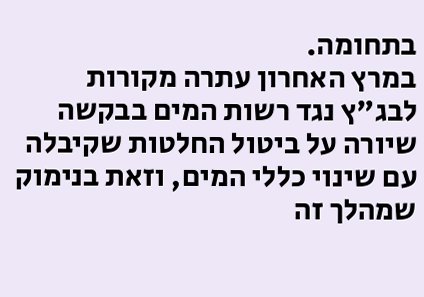בתחומה.
במרץ האחרון עתרה מקורות לבג"ץ נגד רשות המים בבקשה שיורה על ביטול החלטות שקיבלה עם שינוי כללי המים, וזאת בנימוק שמהלך זה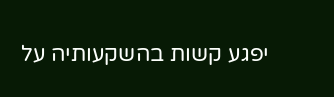יפגע קשות בהשקעותיה על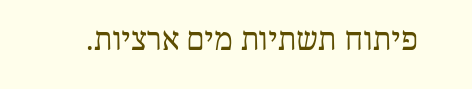פיתוח תשתיות מים ארציות.